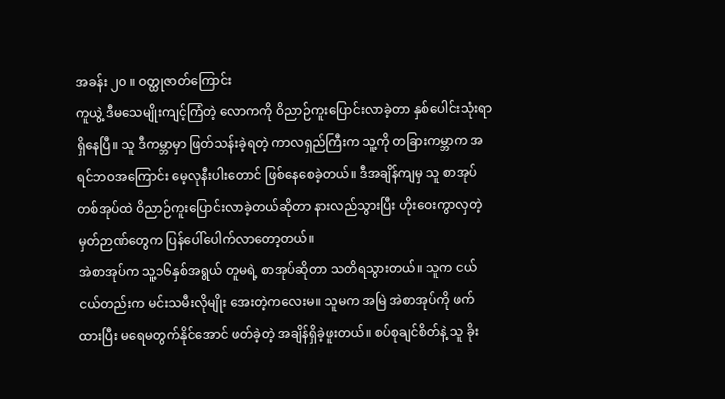အခန်း ၂၀ ။ ဝတ္ထုဇာတ်ကြောင်း
ကူယွဲ့ ဒီမသေမျိုးကျင့်ကြံတဲ့ လောကကို ဝိညာဉ်ကူးပြောင်းလာခဲ့တာ နှစ်ပေါင်းသုံးရာရှိနေပြီ။ သူ ဒီကမ္ဘာမှာ ဖြတ်သန်းခဲ့ရတဲ့ ကာလရှည်ကြီးက သူ့ကို တခြားကမ္ဘာက အရင်ဘဝအကြောင်း မေ့လုနီးပါးတောင် ဖြစ်နေစေခဲ့တယ်။ ဒီအချိန်ကျမှ သူ စာအုပ်တစ်အုပ်ထဲ ဝိညာဉ်ကူးပြောင်းလာခဲ့တယ်ဆိုတာ နားလည်သွားပြီး ဟိုးဝေးကွာလှတဲ့ မှတ်ဉာဏ်တွေက ပြန်ပေါ်ပေါက်လာတော့တယ်။
အဲစာအုပ်က သူ့၁၆နှစ်အရွယ် တူမရဲ့ စာအုပ်ဆိုတာ သတိရသွားတယ်။ သူက ငယ်ငယ်တည်းက မင်းသမီးလိုမျိုး အေးတဲ့ကလေးမ။ သူမက အမြဲ အဲစာအုပ်ကို ဖက်ထားပြီး မရေမတွက်နိုင်အောင် ဖတ်ခဲ့တဲ့ အချိန်ရှိခဲ့ဖူးတယ်။ စပ်စုချင်စိတ်နဲ့ သူ ခိုး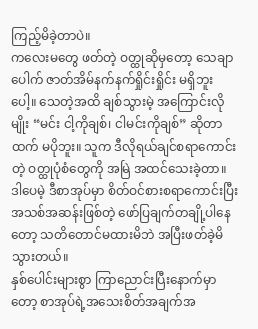ကြည့်မိခဲ့တာပဲ။
ကလေးမတွေ ဖတ်တဲ့ ဝတ္ထုဆိုမှတော့ သေချာပေါက် ဇာတ်အိမ်နက်နက်ရှိုင်းရှိုင်း မရှိဘူးပေါ့။ သေတဲ့အထိ ချစ်သွားမဲ့ အကြောင်းလိုမျိုး “မင်း ငါ့ကိုချစ်၊ ငါမင်းကိုချစ်” ဆိုတာထက် မပိုဘူး။ သူက ဒီလိုရယ်ချင်စရာကောင်းတဲ့ ဝတ္ထုပုံစံတွေကို အမြဲ အထင်သေးခဲ့တာ။ ဒါပေမဲ့ ဒီစာအုပ်မှာ စိတ်ဝင်စားစရာကောင်းပြီး အသစ်အဆန်းဖြစ်တဲ့ ဖော်ပြချက်တချို့ပါနေတော့ သတိတောင်မထားမိဘဲ အပြီးဖတ်ခဲ့မိသွားတယ်။
နှစ်ပေါင်းများစွာ ကြာညောင်းပြီးနောက်မှာတော့ စာအုပ်ရဲ့အသေးစိတ်အချက်အ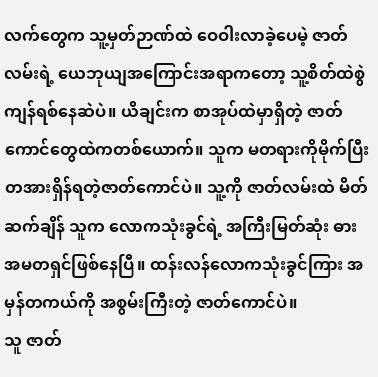လက်တွေက သူ့မှတ်ဉာဏ်ထဲ ဝေဝါးလာခဲ့ပေမဲ့ ဇာတ်လမ်းရဲ့ ယေဘုယျအကြောင်းအရာကတော့ သူ့စိတ်ထဲစွဲကျန်ရစ်နေဆဲပဲ။ ယိချင်းက စာအုပ်ထဲမှာရှိတဲ့ ဇာတ်ကောင်တွေထဲကတစ်ယောက်။ သူက မတရားကိုမိုက်ပြီး တအားရှိန်ရတဲ့ဇာတ်ကောင်ပဲ။ သူ့ကို ဇာတ်လမ်းထဲ မိတ်ဆက်ချိန် သူက လောကသုံးခွင်ရဲ့ အကြီးမြတ်ဆုံး ဓားအမတရှင်ဖြစ်နေပြီ။ ထန်းလန်လောကသုံးခွင်ကြား အမှန်တကယ်ကို အစွမ်းကြီးတဲ့ ဇာတ်ကောင်ပဲ။
သူ ဇာတ်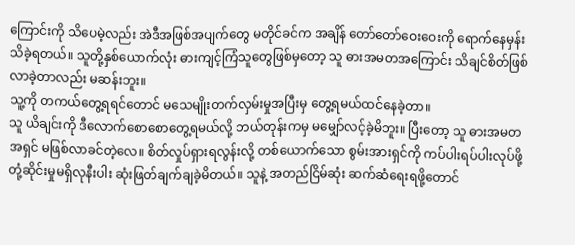ကြောင်းကို သိပေမဲ့လည်း အဲဒီအဖြစ်အပျက်တွေ မတိုင်ခင်က အချိန် တော်တော်ဝေးဝေးကို ရောက်နေမှန်း သိခဲ့ရတယ်။ သူတို့နှစ်ယောက်လုံး ဓားကျင့်ကြံသူတွေဖြစ်မှတော့ သူ ဓားအမတအကြောင်း သိချင်စိတ်ဖြစ်လာခဲ့တာလည်း မဆန်းဘူး။
သူ့ကို တကယ်တွေ့ရရင်တောင် မသေမျိုးတက်လှမ်းမှုအပြီးမှ တွေ့ရမယ်ထင်နေခဲ့တာ။
သူ ယိချင်းကို ဒီလောက်စောစောတွေ့ရမယ်လို့ ဘယ်တုန်းကမှ မမျှော်လင့်ခဲ့မိဘူး။ ပြီးတော့ သူ ဓားအမတအရှင် မဖြစ်လာခင်တဲ့လေ။ စိတ်လှုပ်ရှားရလွန်းလို့ တစ်ယောက်သော စွမ်းအားရှင်ကို ကပ်ပါးရပ်ပါးလုပ်ဖို့ တုံ့ဆိုင်းမှုမရှိလုနီးပါး ဆုံးဖြတ်ချက်ချခဲ့မိတယ်။ သူနဲ့ အတည်ငြိမ်ဆုံး ဆက်ဆံရေးရဖို့တောင်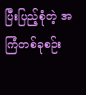ပြီးပြည့်စုံတဲ့ အကြံတစ်ခုစဉ်း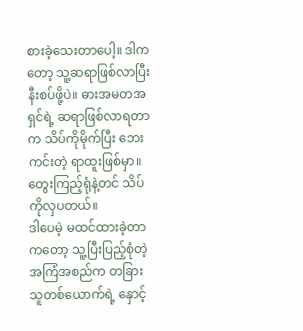စားခဲ့သေးတာပေါ့။ ဒါကတော့ သူ့ဆရာဖြစ်လာပြီး နီးစပ်ဖို့ပဲ။ ဓားအမတအရှင်ရဲ့ ဆရာဖြစ်လာရတာက သိပ်ကိုမိုက်ပြီး ဘေးကင်းတဲ့ ရာထူးဖြစ်မှာ။ တွေးကြည့်ရုံနဲ့တင် သိပ်ကိုလှပတယ်။
ဒါပေမဲ့ မထင်ထားခဲ့တာကတော့ သူ့ပြီးပြည့်စုံတဲ့ အကြံအစည်က တခြားသူတစ်ယောက်ရဲ့ နှောင့်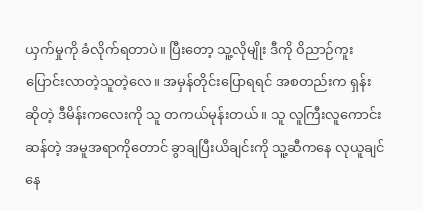ယှက်မှုကို ခံလိုက်ရတာပဲ။ ပြီးတော့ သူ့လိုမျိုး ဒီကို ဝိညာဉ်ကူးပြောင်းလာတဲ့သူတဲ့လေ။ အမှန်တိုင်းပြောရရင် အစတည်းက ရှန်းဆိုတဲ့ ဒီမိန်းကလေးကို သူ တကယ်မုန်းတယ်။ သူ လူကြီးလူကောင်းဆန်တဲ့ အမူအရာကိုတောင် ခွာချပြီးယိချင်းကို သူ့ဆီကနေ လုယူချင်နေ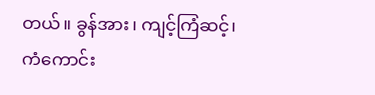တယ်။ ခွန်အား၊ ကျင့်ကြံဆင့်၊ ကံကောင်း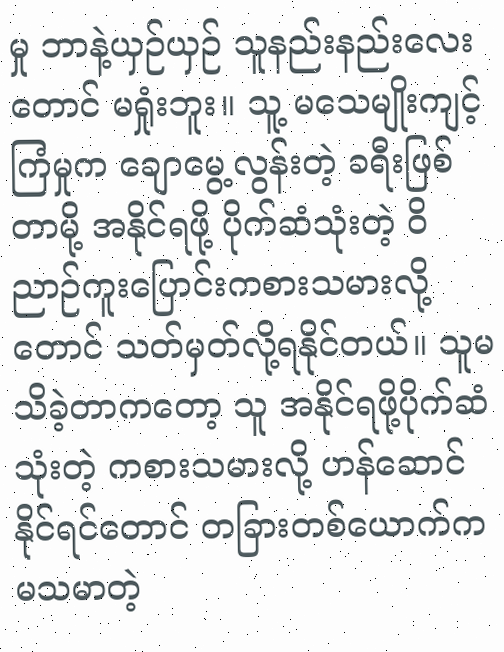မှု ဘာနဲ့ယှဉ်ယှဉ် သူနည်းနည်းလေးတောင် မရှုံးဘူး။ သူ့ မသေမျိုးကျင့်ကြံမှုက ချောမွေ့လွန်းတဲ့ ခရီးဖြစ်တာမို့ အနိုင်ရဖို့ ပိုက်ဆံသုံးတဲ့ ဝိညာဉ်ကူးပြောင်းကစားသမားလို့တောင် သတ်မှတ်လို့ရနိုင်တယ်။ သူမသိခဲ့တာကတော့ သူ အနိုင်ရဖို့ပိုက်ဆံသုံးတဲ့ ကစားသမားလို့ ဟန်ဆောင်နိုင်ရင်တောင် တခြားတစ်ယောက်က မသမာတဲ့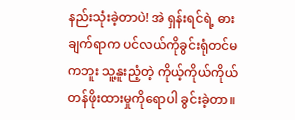နည်းသုံးခဲ့တာပဲ! အဲ ရှန်းရင်ရဲ့ ဓားချက်ရာက ပင်လယ်ကိုခွင်းရုံတင်မကဘူး သူ့နူးညံ့တဲ့ ကိုယ့်ကိုယ်ကိုယ် တန်ဖိုးထားမှုကိုရောပါ ခွင်းခဲ့တာ။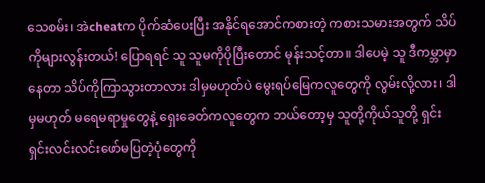သေစမ်း၊ အဲcheatက ပိုက်ဆံပေးပြီး အနိုင်ရအောင်ကစားတဲ့ ကစားသမားအတွက် သိပ်ကိုများလွန်းတယ်! ပြောရရင် သူ သူမကိုပိုပြီးတောင် မုန်းသင့်တာ။ ဒါပေမဲ့ သူ ဒီကမ္ဘာမှာနေတာ သိပ်ကိုကြာသွားတာလား ဒါမှမဟုတ်ပဲ မွေးရပ်မြေကလူတွေကို လွမ်းလို့လား၊ ဒါမှမဟုတ် မရေမရာမှုတွေနဲ့ ရှေးခေတ်ကလူတွေက ဘယ်တော့မှ သူတို့ကိုယ်သူတို့ ရှင်းရှင်းလင်းလင်းဖော်မပြတဲ့ပုံတွေကို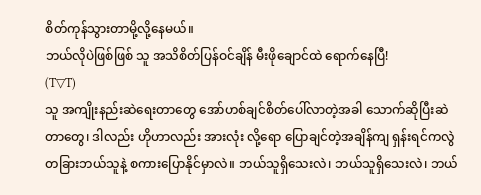စိတ်ကုန်သွားတာမို့လို့နေမယ်။
ဘယ်လိုပဲဖြစ်ဖြစ် သူ အသိစိတ်ပြန်ဝင်ချိန် မီးဖိုချောင်ထဲ ရောက်နေပြီ!
(T▽T)
သူ အကျိုးနည်းဆဲရေးတာတွေ အော်ဟစ်ချင်စိတ်ပေါ်လာတဲ့အခါ သောက်ဆိုပြီးဆဲတာတွေ၊ ဒါလည်း ဟိုဟာလည်း အားလုံး လို့ရော ပြောချင်တဲ့အချိန်ကျ ရှန်းရင်ကလွဲ တခြားဘယ်သူနဲ့ စကားပြောနိုင်မှာလဲ။ ဘယ်သူရှိသေးလဲ၊ ဘယ်သူရှိသေးလဲ၊ ဘယ်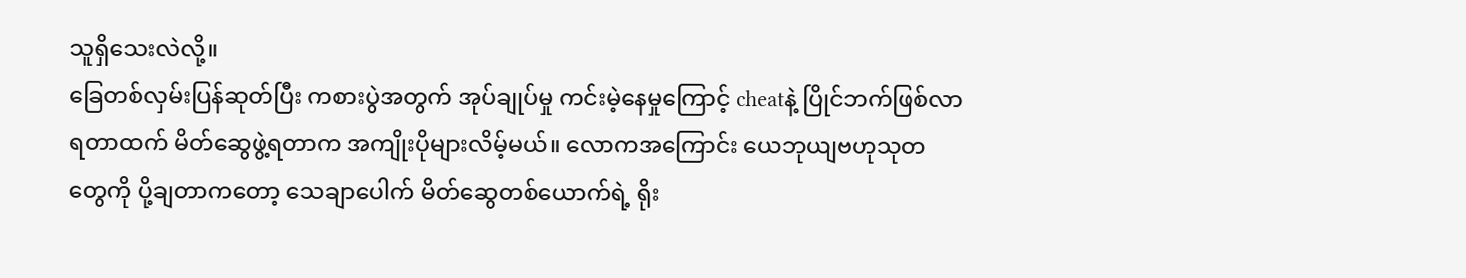သူရှိသေးလဲလို့။
ခြေတစ်လှမ်းပြန်ဆုတ်ပြီး ကစားပွဲအတွက် အုပ်ချုပ်မှု ကင်းမဲ့နေမှုကြောင့် cheatနဲ့ ပြိုင်ဘက်ဖြစ်လာရတာထက် မိတ်ဆွေဖွဲ့ရတာက အကျိုးပိုများလိမ့်မယ်။ လောကအကြောင်း ယေဘုယျဗဟုသုတတွေကို ပို့ချတာကတော့ သေချာပေါက် မိတ်ဆွေတစ်ယောက်ရဲ့ ရိုး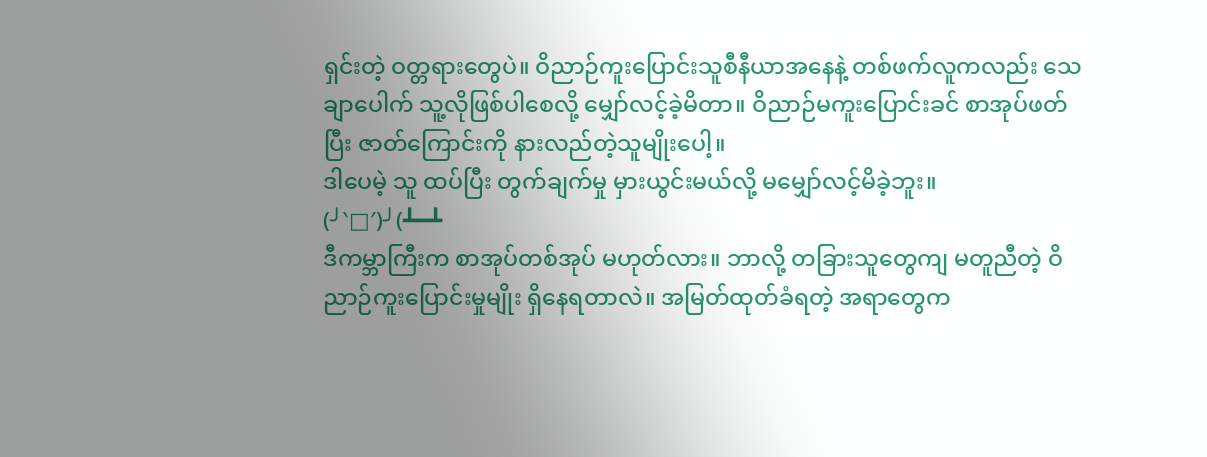ရှင်းတဲ့ ဝတ္တရားတွေပဲ။ ဝိညာဉ်ကူးပြောင်းသူစီနီယာအနေနဲ့ တစ်ဖက်လူကလည်း သေချာပေါက် သူ့လိုဖြစ်ပါစေလို့ မျှော်လင့်ခဲ့မိတာ။ ဝိညာဉ်မကူးပြောင်းခင် စာအုပ်ဖတ်ပြီး ဇာတ်ကြောင်းကို နားလည်တဲ့သူမျိုးပေါ့။
ဒါပေမဲ့ သူ ထပ်ပြီး တွက်ချက်မှု မှားယွင်းမယ်လို့ မမျှော်လင့်မိခဲ့ဘူး။
(╯‵□′)╯(┻━┻
ဒီကမ္ဘာကြီးက စာအုပ်တစ်အုပ် မဟုတ်လား။ ဘာလို့ တခြားသူတွေကျ မတူညီတဲ့ ဝိညာဉ်ကူးပြောင်းမှုမျိုး ရှိနေရတာလဲ။ အမြတ်ထုတ်ခံရတဲ့ အရာတွေက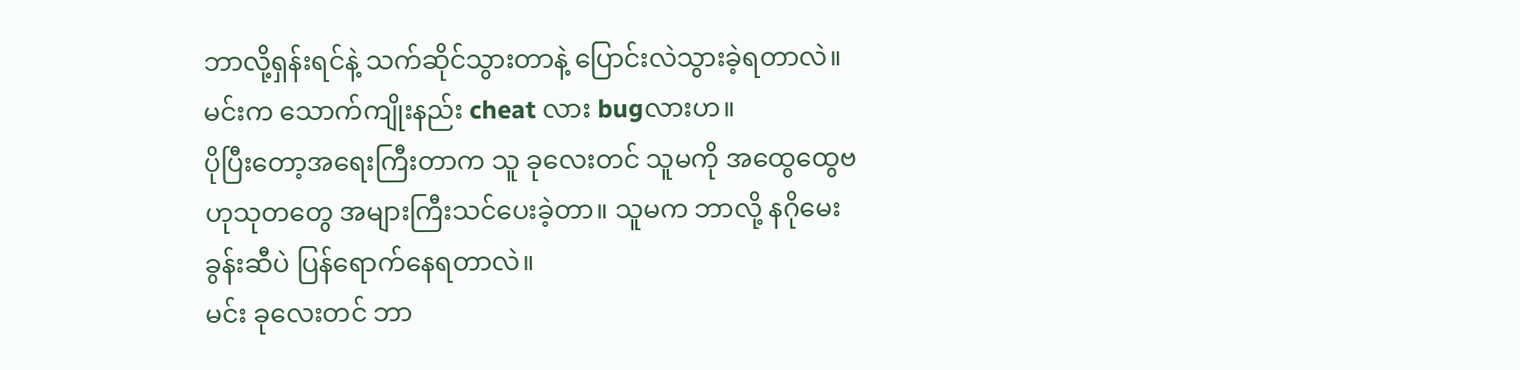ဘာလို့ရှန်းရင်နဲ့ သက်ဆိုင်သွားတာနဲ့ ပြောင်းလဲသွားခဲ့ရတာလဲ။
မင်းက သောက်ကျိုးနည်း cheat လား bugလားဟ။
ပိုပြီးတော့အရေးကြီးတာက သူ ခုလေးတင် သူမကို အထွေထွေဗဟုသုတတွေ အများကြီးသင်ပေးခဲ့တာ။ သူမက ဘာလို့ နဂိုမေးခွန်းဆီပဲ ပြန်ရောက်နေရတာလဲ။
မင်း ခုလေးတင် ဘာ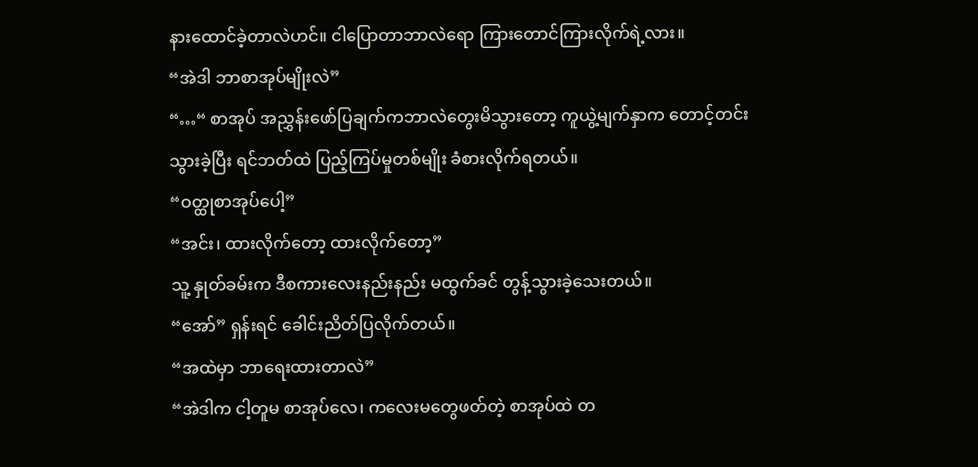နားထောင်ခဲ့တာလဲဟင်။ ငါပြောတာဘာလဲရော ကြားတောင်ကြားလိုက်ရဲ့လား။
“အဲဒါ ဘာစာအုပ်မျိုးလဲ”
“…“ စာအုပ် အညွှန်းဖော်ပြချက်ကဘာလဲတွေးမိသွားတော့ ကူယွဲ့မျက်နှာက တောင့်တင်းသွားခဲ့ပြီး ရင်ဘတ်ထဲ ပြည့်ကြပ်မှုတစ်မျိုး ခံစားလိုက်ရတယ်။
“ဝတ္ထုစာအုပ်ပေါ့”
“အင်း၊ ထားလိုက်တော့ ထားလိုက်တော့”
သူ့ နှုတ်ခမ်းက ဒီစကားလေးနည်းနည်း မထွက်ခင် တွန့်သွားခဲ့သေးတယ်။
“အော်” ရှန်းရင် ခေါင်းညိတ်ပြလိုက်တယ်။
“အထဲမှာ ဘာရေးထားတာလဲ”
“အဲဒါက ငါ့တူမ စာအုပ်လေ၊ ကလေးမတွေဖတ်တဲ့ စာအုပ်ထဲ တ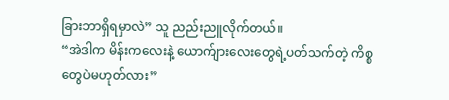ခြားဘာရှိရမှာလဲ” သူ ညည်းညူလိုက်တယ်။
“အဲဒါက မိန်းကလေးနဲ့ ယောက်ျားလေးတွေရဲ့ပတ်သက်တဲ့ ကိစ္စတွေပဲမဟုတ်လား”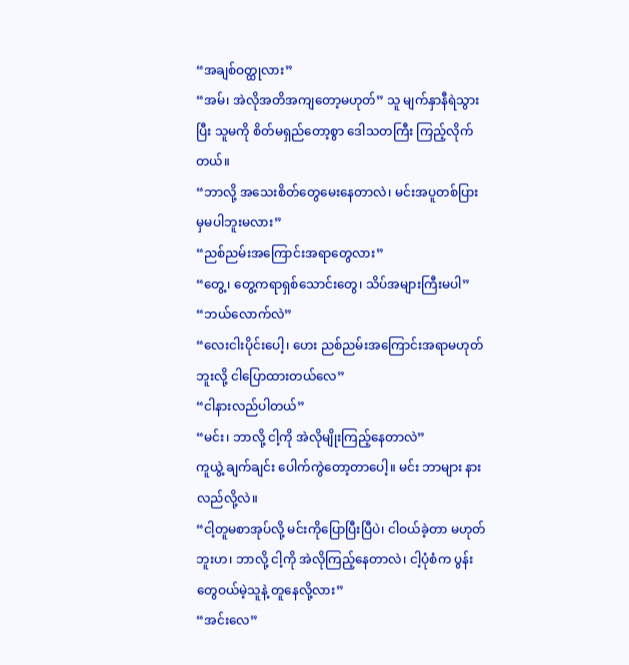“အချစ်ဝတ္ထုလား”
“အမ်၊ အဲလိုအတိအကျတော့မဟုတ်” သူ မျက်နှာနီရဲသွားပြီး သူမကို စိတ်မရှည်တော့စွာ ဒေါသတကြီး ကြည့်လိုက်တယ်။
“ဘာလို့ အသေးစိတ်တွေမေးနေတာလဲ၊ မင်းအပူတစ်ပြားမှမပါဘူးမလား”
“ညစ်ညမ်းအကြောင်းအရာတွေလား”
“တွေ့၊ တွေ့ကရာရှစ်သောင်းတွေ၊ သိပ်အများကြီးမပါ”
“ဘယ်လောက်လဲ”
“လေးငါးပိုင်းပေါ့၊ ဟေး ညစ်ညမ်းအကြောင်းအရာမဟုတ်ဘူးလို့ ငါပြောထားတယ်လေ”
“ငါနားလည်ပါတယ်”
“မင်း၊ ဘာလို့ ငါ့ကို အဲလိုမျိုးကြည့်နေတာလဲ”
ကူယွဲ့ ချက်ချင်း ပေါက်ကွဲတော့တာပေါ့။ မင်း ဘာများ နားလည်လို့လဲ။
“ငါ့တူမစာအုပ်လို့ မင်းကိုပြောပြီးပြီပဲ၊ ငါဝယ်ခဲ့တာ မဟုတ်ဘူးဟ၊ ဘာလို့ ငါ့ကို အဲလိုကြည့်နေတာလဲ၊ ငါ့ပုံစံက ပွန်းတွေဝယ်မဲ့သူနဲ့ တူနေလို့လား”
“အင်းလေ”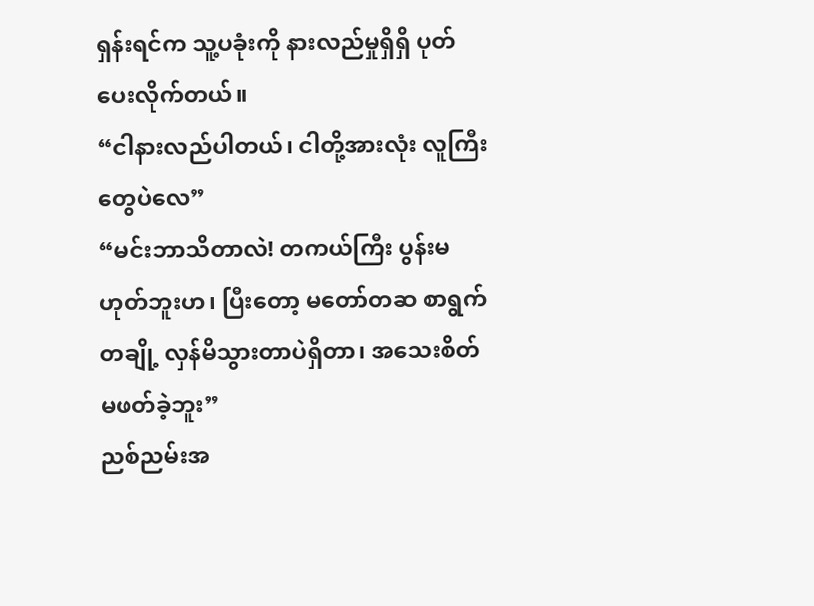ရှန်းရင်က သူ့ပခုံးကို နားလည်မှုရှိရှိ ပုတ်ပေးလိုက်တယ်။
“ငါနားလည်ပါတယ်၊ ငါတို့အားလုံး လူကြီးတွေပဲလေ”
“မင်းဘာသိတာလဲ! တကယ်ကြီး ပွန်းမဟုတ်ဘူးဟ၊ ပြီးတော့ မတော်တဆ စာရွက်တချို့ လှန်မိသွားတာပဲရှိတာ၊ အသေးစိတ်မဖတ်ခဲ့ဘူး”
ညစ်ညမ်းအ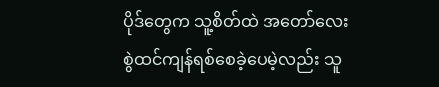ပိုဒ်တွေက သူ့စိတ်ထဲ အတော်လေး စွဲထင်ကျန်ရစ်စေခဲ့ပေမဲ့လည်း သူ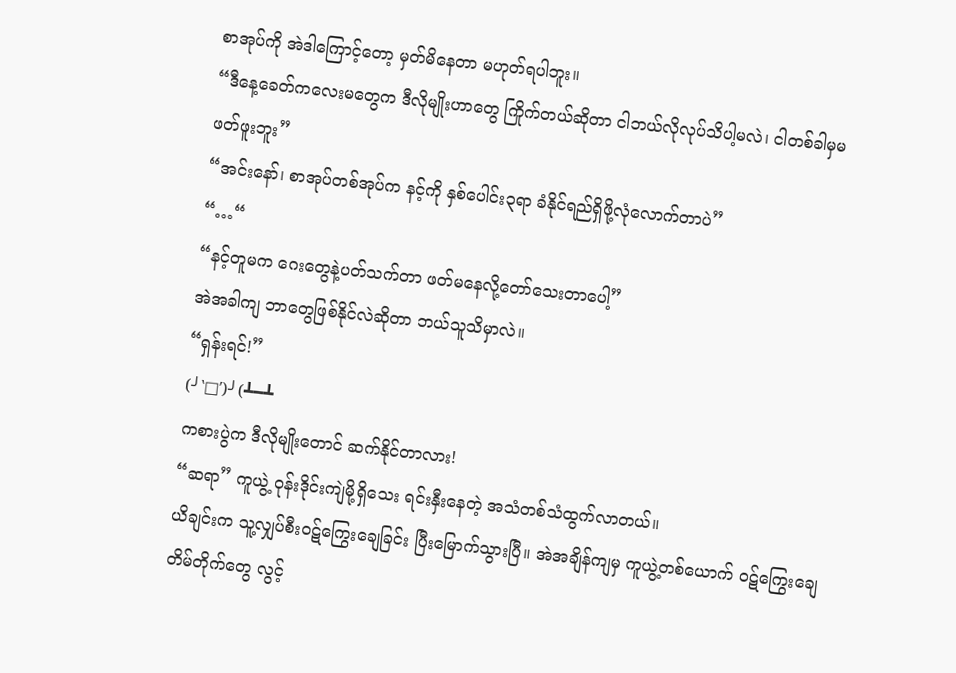စာအုပ်ကို အဲဒါကြောင့်တော့ မှတ်မိနေတာ မဟုတ်ရပါဘူး။
“ဒီနေ့ခေတ်ကလေးမတွေက ဒီလိုမျိုးဟာတွေ ကြိုက်တယ်ဆိုတာ ငါဘယ်လိုလုပ်သိပါ့မလဲ၊ ငါတစ်ခါမှမဖတ်ဖူးဘူး”
“အင်းနော်၊ စာအုပ်တစ်အုပ်က နင့်ကို နှစ်ပေါင်း၃ရာ ခံနိုင်ရည်ရှိဖို့လုံလောက်တာပဲ”
“…“
“နင့်တူမက ဂေးတွေနဲ့ပတ်သက်တာ ဖတ်မနေလို့တော်သေးတာပေါ့”
အဲအခါကျ ဘာတွေဖြစ်နိုင်လဲဆိုတာ ဘယ်သူသိမှာလဲ။
“ရှန်းရင်!”
(╯‵□′)╯(┻━┻
ကစားပွဲက ဒီလိုမျိုးတောင် ဆက်နိုင်တာလား!
“ဆရာ” ကူယွဲ့ ဝုန်းဒိုင်းကျဲမို့ရှိသေး ရင်းနှီးနေတဲ့ အသံတစ်သံထွက်လာတယ်။
ယိချင်းက သူ့လျှပ်စီးဝဋ်ကြွေးချေခြင်း ပြီးမြောက်သွားပြီ။ အဲအချိန်ကျမှ ကူယွဲ့တစ်ယောက် ဝဋ်ကြွေးချေတိမ်တိုက်တွေ လွင့်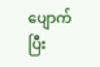ပျောက်ပြီး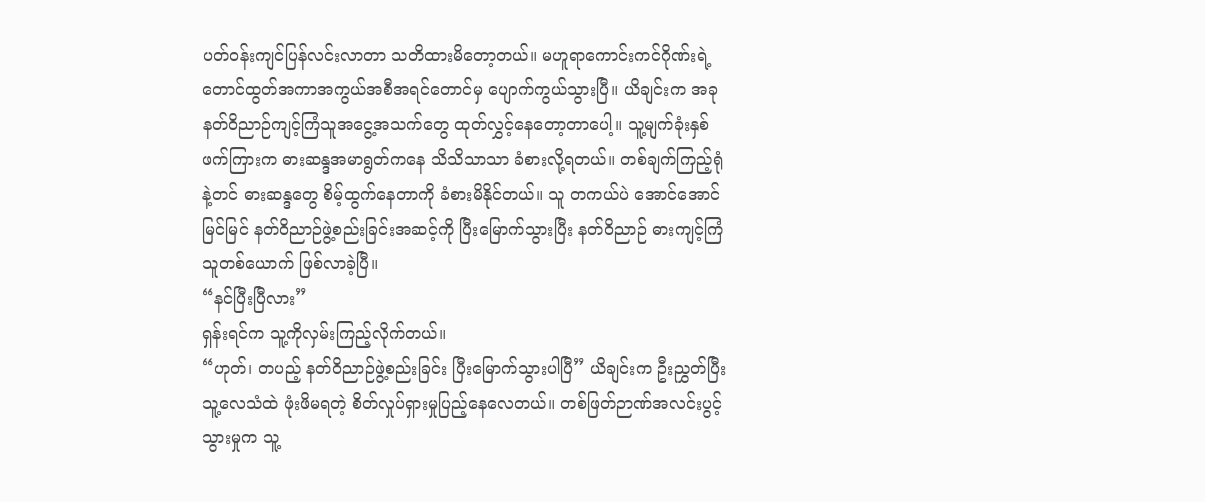ပတ်ဝန်းကျင်ပြန်လင်းလာတာ သတိထားမိတော့တယ်။ မဟူရာကောင်းကင်ဂိုဏ်းရဲ့ တောင်ထွတ်အကာအကွယ်အစီအရင်တောင်မှ ပျောက်ကွယ်သွားပြီ။ ယိချင်းက အခု နတ်ဝိညာဉ်ကျင့်ကြံသူအငွေ့အသက်တွေ ထုတ်လွှင့်နေတော့တာပေါ့။ သူ့မျက်ခုံးနှစ်ဖက်ကြားက ဓားဆန္ဒအမာရွတ်ကနေ သိသိသာသာ ခံစားလို့ရတယ်။ တစ်ချက်ကြည့်ရုံနဲ့တင် ဓားဆန္ဒတွေ စိမ့်ထွက်နေတာကို ခံစားမိနိုင်တယ်။ သူ တကယ်ပဲ အောင်အောင်မြင်မြင် နတ်ဝိညာဉ်ဖွဲ့စည်းခြင်းအဆင့်ကို ပြီးမြောက်သွားပြီး နတ်ဝိညာဉ် ဓားကျင့်ကြံသူတစ်ယောက် ဖြစ်လာခဲ့ပြီ။
“နင်ပြီးပြီလား”
ရှန်းရင်က သူ့ကိုလှမ်းကြည့်လိုက်တယ်။
“ဟုတ်၊ တပည့် နတ်ဝိညာဉ်ဖွဲ့စည်းခြင်း ပြီးမြောက်သွားပါပြီ” ယိချင်းက ဦးညွှတ်ပြီး သူ့လေသံထဲ ဖုံးဖိမရတဲ့ စိတ်လှုပ်ရှားမှုပြည့်နေလေတယ်။ တစ်ဖြတ်ဉာဏ်အလင်းပွင့်သွားမှုက သူ့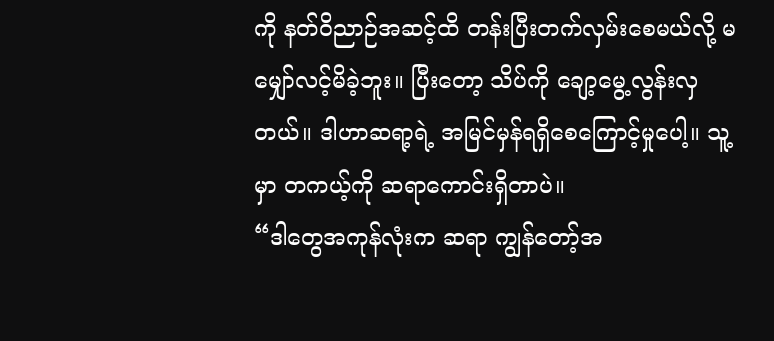ကို နတ်ဝိညာဉ်အဆင့်ထိ တန်းပြီးတက်လှမ်းစေမယ်လို့ မမျှော်လင့်မိခဲ့ဘူး။ ပြီးတော့ သိပ်ကို ချော့မွေ့လွန်းလှတယ်။ ဒါဟာဆရာ့ရဲ့ အမြင်မှန်ရရှိစေကြောင့်မှုပေါ့။ သူ့မှာ တကယ့်ကို ဆရာကောင်းရှိတာပဲ။
“ဒါတွေအကုန်လုံးက ဆရာ ကျွန်တော့်အ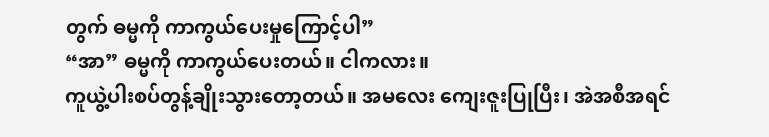တွက် ဓမ္မကို ကာကွယ်ပေးမှုကြောင့်ပါ”
“အာ” ဓမ္မကို ကာကွယ်ပေးတယ်။ ငါကလား။
ကူယွဲ့ပါးစပ်တွန့်ချိုးသွားတော့တယ်။ အမလေး ကျေးဇူးပြုပြီး၊ အဲအစီအရင်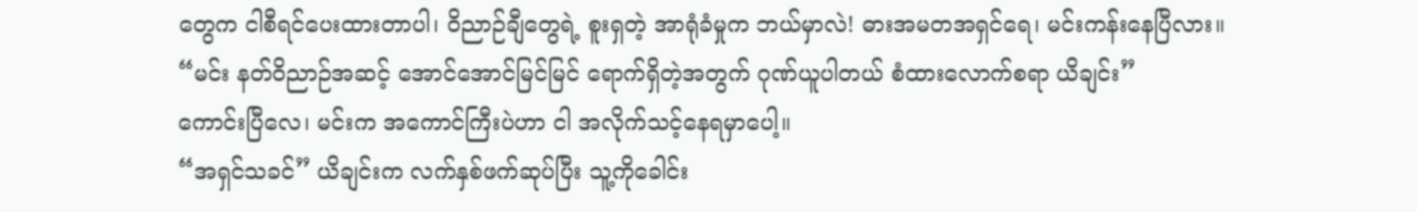တွေက ငါစီရင်ပေးထားတာပါ၊ ဝိညာဉ်ချီတွေရဲ့ စူးရှတဲ့ အာရုံခံမှုက ဘယ်မှာလဲ! ဓားအမတအရှင်ရေ၊ မင်းကန်းနေပြီလား။
“မင်း နတ်ဝိညာဉ်အဆင့် အောင်အောင်မြင်မြင် ရောက်ရှိတဲ့အတွက် ဂုဏ်ယူပါတယ် စံထားလောက်စရာ ယိချင်း”
ကောင်းပြီလေ၊ မင်းက အကောင်ကြီးပဲဟာ ငါ အလိုက်သင့်နေရမှာပေါ့။
“အရှင်သခင်” ယိချင်းက လက်နှစ်ဖက်ဆုပ်ပြီး သူ့ကိုခေါင်း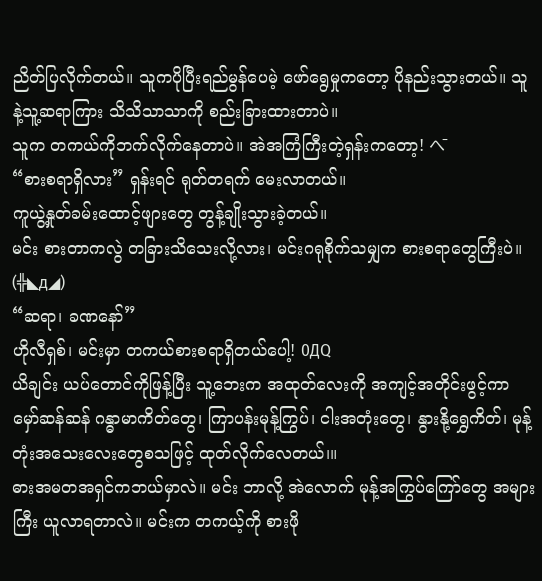ညိတ်ပြလိုက်တယ်။ သူကပိုပြီးရည်မွန်ပေမဲ့ ဖော်ရွေမှုကတော့ ပိုနည်းသွားတယ်။ သူနဲ့သူ့ဆရာကြား သိသိသာသာကို စည်းခြားထားတာပဲ။
သူက တကယ်ကိုဘက်လိုက်နေတာပဲ။ အဲအကြံကြီးတဲ့ရှန်းကတော့! へ̄
“စားစရာရှိလား” ရှန်းရင် ရုတ်တရက် မေးလာတယ်။
ကူယွဲ့နှုတ်ခမ်းထောင့်ဖျားတွေ တွန့်ချိုးသွားခဲ့တယ်။
မင်း စားတာကလွဲ တခြားသိသေးလို့လား၊ မင်းဂရုစိုက်သမျှက စားစရာတွေကြီးပဲ။ (╬◣д◢)
“ဆရာ၊ ခဏနော်”
ဟိုလီရှစ်၊ မင်းမှာ တကယ်စားစရာရှိတယ်ပေါ့! 0ДQ
ယိချင်း ယပ်တောင်ကိုဖြန့်ပြီး သူ့ဘေးက အထုတ်လေးကို အကျင့်အတိုင်းဖွင့်ကာ မှော်ဆန်ဆန် ဂန္ဓာမာကိတ်တွေ၊ ကြာပန်းမုန့်ကြွပ်၊ ငါးအတုံးတွေ၊ နွားနို့ရွှေကိတ်၊ မုန့်တုံးအသေးလေးတွေစသဖြင့် ထုတ်လိုက်လေတယ်၊။
ဓားအမတအရှင်ကဘယ်မှာလဲ။ မင်း ဘာလို့ အဲလောက် မုန့်အကြွပ်ကြော်တွေ အများကြီး ယူလာရတာလဲ။ မင်းက တကယ့်ကို စားဖို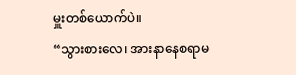မှူးတစ်ယောက်ပဲ။
“သွားစားလေ၊ အားနာနေစရာမ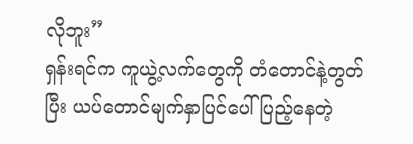လိုဘူး”
ရှန်းရင်က ကူယွဲ့လက်တွေကို တံတောင်နဲ့တွတ်ပြီး ယပ်တောင်မျက်နှာပြင်ပေါ်ပြည့်နေတဲ့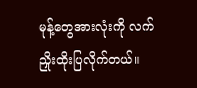မုန့်တွေအားလုံးကို လက်ညှိုးထိုးပြလိုက်တယ်။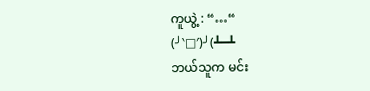ကူယွဲ့ : “…“
(╯‵□′)╯(┻━┻
ဘယ်သူက မင်း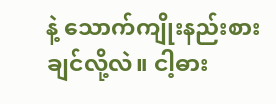နဲ့ သောက်ကျိုးနည်းစားချင်လို့လဲ။ ငါ့ဓား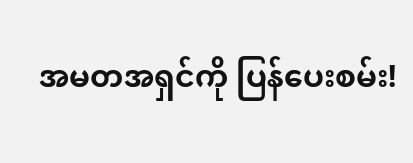အမတအရှင်ကို ပြန်ပေးစမ်း!